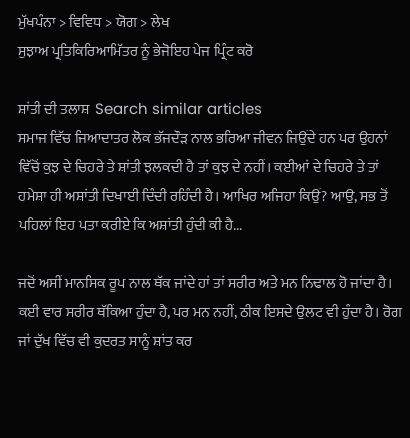ਮੁੱਖਪੰਨਾ > ਵਿਵਿਧ > ਯੋਗ > ਲੇਖ
ਸੁਝਾਅ ਪ੍ਰਤਿਕਿਰਿਆਮਿੱਤਰ ਨੂੰ ਭੇਜੋਇਹ ਪੇਜ ਪ੍ਰਿੰਟ ਕਰੋ

ਸ਼ਾਂਤੀ ਦੀ ਤਲਾਸ਼  Search similar articles
ਸਮਾਜ ਵਿੱਚ ਜਿਆਦਾਤਰ ਲੋਕ ਭੱਜਦੌੜ ਨਾਲ ਭਰਿਆ ਜੀਵਨ ਜਿਉਂਦੇ ਹਨ ਪਰ ਉਹਨਾਂ ਵਿੱਚੋਂ ਕੁਝ ਦੇ ਚਿਹਰੇ ਤੇ ਸ਼ਾਂਤੀ ਝਲਕਦੀ ਹੈ ਤਾਂ ਕੁਝ ਦੇ ਨਹੀਂ। ਕਈਆਂ ਦੇ ਚਿਹਰੇ ਤੇ ਤਾਂ ਹਮੇਸ਼ਾ ਹੀ ਅਸ਼ਾਂਤੀ ਦਿਖਾਈ ਦਿੰਦੀ ਰਹਿੰਦੀ ਹੈ। ਆਖਿਰ ਅਜਿਹਾ ਕਿਉਂ? ਆਉ, ਸਭ ਤੋਂ ਪਹਿਲਾਂ ਇਹ ਪਤਾ ਕਰੀਏ ਕਿ ਅਸ਼ਾਂਤੀ ਹੁੰਦੀ ਕੀ ਹੈ...

ਜਦੋਂ ਅਸੀਂ ਮਾਨਸਿਕ ਰੂਪ ਨਾਲ ਥੱਕ ਜਾਂਦੇ ਹਾਂ ਤਾਂ ਸਰੀਰ ਅਤੇ ਮਨ ਨਿਢਾਲ ਹੋ ਜਾਂਦਾ ਹੈ। ਕਈ ਵਾਰ ਸਰੀਰ ਥੱਕਿਆ ਹੁੰਦਾ ਹੈ, ਪਰ ਮਨ ਨਹੀਂ, ਠੀਕ ਇਸਦੇ ਉਲਟ ਵੀ ਹੁੰਦਾ ਹੈ। ਰੋਗ ਜਾਂ ਦੁੱਖ ਵਿੱਚ ਵੀ ਕੁਦਰਤ ਸਾਨੂੰ ਸ਼ਾਂਤ ਕਰ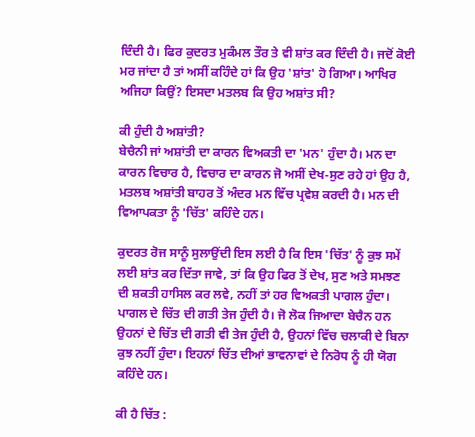ਦਿੰਦੀ ਹੈ। ਫਿਰ ਕੁਦਰਤ ਮੁਕੰਮਲ ਤੌਰ ਤੇ ਵੀ ਸ਼ਾਂਤ ਕਰ ਦਿੰਦੀ ਹੈ। ਜਦੋਂ ਕੋਈ ਮਰ ਜਾਂਦਾ ਹੈ ਤਾਂ ਅਸੀਂ ਕਹਿੰਦੇ ਹਾਂ ਕਿ ਉਹ 'ਸ਼ਾਂਤ' ਹੋ ਗਿਆ। ਆਖਿਰ ਅਜਿਹਾ ਕਿਉਂ? ਇਸਦਾ ਮਤਲਬ ਕਿ ਉਹ ਅਸ਼ਾਂਤ ਸੀ?

ਕੀ ਹੁੰਦੀ ਹੈ ਅਸ਼ਾਂਤੀ?
ਬੇਚੈਨੀ ਜਾਂ ਅਸ਼ਾਂਤੀ ਦਾ ਕਾਰਨ ਵਿਅਕਤੀ ਦਾ 'ਮਨ' ਹੁੰਦਾ ਹੈ। ਮਨ ਦਾ ਕਾਰਨ ਵਿਚਾਰ ਹੈ, ਵਿਚਾਰ ਦਾ ਕਾਰਨ ਜੋ ਅਸੀਂ ਦੇਖ-ਸੁਣ ਰਹੇ ਹਾਂ ਉਹ ਹੈ, ਮਤਲਬ ਅਸ਼ਾਂਤੀ ਬਾਹਰ ਤੋਂ ਅੰਦਰ ਮਨ ਵਿੱਚ ਪ੍ਰਵੇਸ਼ ਕਰਦੀ ਹੈ। ਮਨ ਦੀ ਵਿਆਪਕਤਾ ਨੂੰ 'ਚਿੱਤ' ਕਹਿੰਦੇ ਹਨ।

ਕੁਦਰਤ ਰੋਜ ਸਾਨੂੰ ਸੁਲਾਉਂਦੀ ਇਸ ਲਈ ਹੈ ਕਿ ਇਸ 'ਚਿੱਤ' ਨੂੰ ਕੁਝ ਸਮੇਂ ਲਈ ਸ਼ਾਂਤ ਕਰ ਦਿੱਤਾ ਜਾਵੇ, ਤਾਂ ਕਿ ਉਹ ਫਿਰ ਤੋਂ ਦੇਖ, ਸੁਣ ਅਤੇ ਸਮਝਣ ਦੀ ਸ਼ਕਤੀ ਹਾਸਿਲ ਕਰ ਲਵੇ, ਨਹੀਂ ਤਾਂ ਹਰ ਵਿਅਕਤੀ ਪਾਗਲ ਹੁੰਦਾ। ਪਾਗਲ ਦੇ ਚਿੱਤ ਦੀ ਗਤੀ ਤੇਜ ਹੁੰਦੀ ਹੈ। ਜੋ ਲੋਕ ਜਿਆਦਾ ਬੇਚੈਨ ਹਨ ਉਹਨਾਂ ਦੇ ਚਿੱਤ ਦੀ ਗਤੀ ਵੀ ਤੇਜ ਹੁੰਦੀ ਹੈ, ਉਹਨਾਂ ਵਿੱਚ ਚਲਾਕੀ ਦੇ ਬਿਨਾ ਕੁਝ ਨਹੀਂ ਹੁੰਦਾ। ਇਹਨਾਂ ਚਿੱਤ ਦੀਆਂ ਭਾਵਨਾਵਾਂ ਦੇ ਨਿਰੋਧ ਨੂੰ ਹੀ ਯੋਗ ਕਹਿੰਦੇ ਹਨ।

ਕੀ ਹੈ ਚਿੱਤ :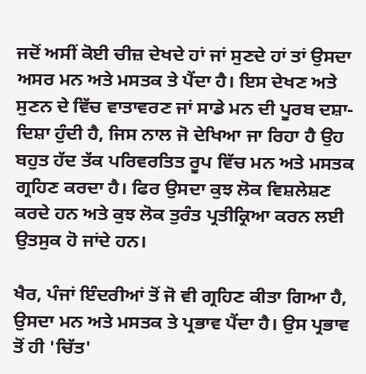ਜਦੋਂ ਅਸੀਂ ਕੋਈ ਚੀਜ਼ ਦੇਖਦੇ ਹਾਂ ਜਾਂ ਸੁਣਦੇ ਹਾਂ ਤਾਂ ਉਸਦਾ ਅਸਰ ਮਨ ਅਤੇ ਮਸਤਕ ਤੇ ਪੈਂਦਾ ਹੈ। ਇਸ ਦੇਖਣ ਅਤੇ ਸੁਣਨ ਦੇ ਵਿੱਚ ਵਾਤਾਵਰਣ ਜਾਂ ਸਾਡੇ ਮਨ ਦੀ ਪੂਰਬ ਦਸ਼ਾ-ਦਿਸ਼ਾ ਹੁੰਦੀ ਹੈ, ਜਿਸ ਨਾਲ ਜੋ ਦੇਖਿਆ ਜਾ ਰਿਹਾ ਹੈ ਉਹ ਬਹੁਤ ਹੱਦ ਤੱਕ ਪਰਿਵਰਤਿਤ ਰੂਪ ਵਿੱਚ ਮਨ ਅਤੇ ਮਸਤਕ ਗ੍ਰਹਿਣ ਕਰਦਾ ਹੈ। ਫਿਰ ਉਸਦਾ ਕੁਝ ਲੋਕ ਵਿਸ਼ਲੇਸ਼ਣ ਕਰਦੇ ਹਨ ਅਤੇ ਕੁਝ ਲੋਕ ਤੁਰੰਤ ਪ੍ਰਤੀਕ੍ਰਿਆ ਕਰਨ ਲਈ ਉਤਸੁਕ ਹੋ ਜਾਂਦੇ ਹਨ।

ਖੈਰ, ਪੰਜਾਂ ਇੰਦਰੀਆਂ ਤੋਂ ਜੋ ਵੀ ਗ੍ਰਹਿਣ ਕੀਤਾ ਗਿਆ ਹੈ, ਉਸਦਾ ਮਨ ਅਤੇ ਮਸਤਕ ਤੇ ਪ੍ਰਭਾਵ ਪੈਂਦਾ ਹੈ। ਉਸ ਪ੍ਰਭਾਵ ਤੋਂ ਹੀ 'ਚਿੱਤ'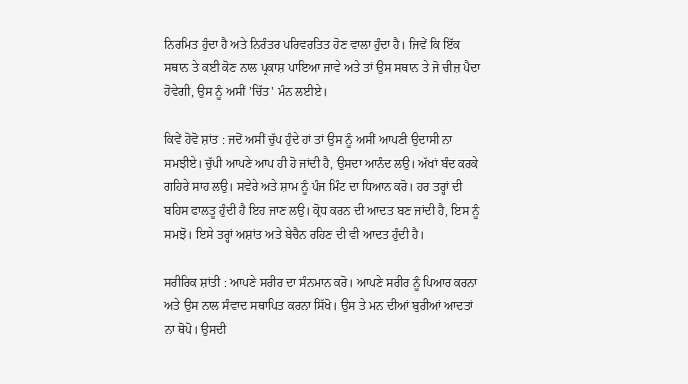ਨਿਰਮਿਤ ਹੁੰਦਾ ਹੈ ਅਤੇ ਨਿਰੰਤਰ ਪਰਿਵਰਤਿਤ ਹੋਣ ਵਾਲਾ ਹੁੰਦਾ ਹੈ। ਜਿਵੇਂ ਕਿ ਇੱਕ ਸਥਾਨ ਤੇ ਕਈ ਕੋਣ ਨਾਲ ਪ੍ਰਕਾਸ਼ ਪਾਇਆ ਜਾਵੇ ਅਤੇ ਤਾਂ ਉਸ ਸਥਾਨ ਤੇ ਜੋ ਚੀਜ਼ ਪੈਦਾ ਹੋਵੇਗੀ, ਉਸ ਨੂੰ ਅਸੀਂ 'ਚਿੱਤ' ਮੰਨ ਲਈਏ।

ਕਿਵੇਂ ਹੋਵੋ ਸ਼ਾਂਤ : ਜਦੋਂ ਅਸੀਂ ਚੁੱਪ ਹੁੰਦੇ ਹਾਂ ਤਾਂ ਉਸ ਨੂੰ ਅਸੀਂ ਆਪਣੀ ਉਦਾਸੀ ਨਾ ਸਮਝੀਏ। ਚੁੱਪੀ ਆਪਣੇ ਆਪ ਹੀ ਹੋ ਜਾਂਦੀ ਹੈ, ਉਸਦਾ ਆਨੰਦ ਲਉ। ਅੱਖਾਂ ਬੰਦ ਕਰਕੇ ਗਹਿਰੇ ਸਾਹ ਲਉ। ਸਵੇਰੇ ਅਤੇ ਸ਼ਾਮ ਨੂੰ ਪੰਜ ਮਿੰਟ ਦਾ ਧਿਆਨ ਕਰੋ। ਹਰ ਤਰ੍ਹਾਂ ਦੀ ਬਹਿਸ ਫਾਲਤੂ ਹੁੰਦੀ ਹੈ ਇਹ ਜਾਣ ਲਉ। ਕ੍ਰੋਧ ਕਰਨ ਦੀ ਆਦਤ ਬਣ ਜਾਂਦੀ ਹੈ, ਇਸ ਨੂੰ ਸਮਝੋ। ਇਸੇ ਤਰ੍ਹਾਂ ਅਸ਼ਾਂਤ ਅਤੇ ਬੇਚੈਨ ਰਹਿਣ ਦੀ ਵੀ ਆਦਤ ਹੁੰਦੀ ਹੈ।

ਸਰੀਰਿਕ ਸ਼ਾਂਤੀ : ਆਪਣੇ ਸਰੀਰ ਦਾ ਸੰਨਮਾਨ ਕਰੋ। ਆਪਣੇ ਸਰੀਰ ਨੂੰ ਪਿਆਰ ਕਰਨਾ ਅਤੇ ਉਸ ਨਾਲ ਸੰਵਾਦ ਸਥਾਪਿਤ ਕਰਨਾ ਸਿੱਖੋ। ਉਸ ਤੇ ਮਨ ਦੀਆਂ ਬੁਰੀਆਂ ਆਦਤਾਂ ਨਾ ਥੋਪੋ। ਉਸਦੀ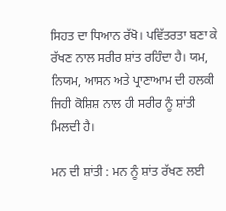ਸਿਹਤ ਦਾ ਧਿਆਨ ਰੱਖੋ। ਪਵਿੱਤਰਤਾ ਬਣਾ ਕੇ ਰੱਖਣ ਨਾਲ ਸਰੀਰ ਸ਼ਾਂਤ ਰਹਿੰਦਾ ਹੈ। ਯਮ, ਨਿਯਮ, ਆਸਨ ਅਤੇ ਪ੍ਰਾਣਾਆਮ ਦੀ ਹਲਕੀ ਜਿਹੀ ਕੋਸ਼ਿਸ਼ ਨਾਲ ਹੀ ਸਰੀਰ ਨੂੰ ਸ਼ਾਂਤੀ ਮਿਲਦੀ ਹੈ।

ਮਨ ਦੀ ਸ਼ਾਂਤੀ : ਮਨ ਨੂੰ ਸ਼ਾਂਤ ਰੱਖਣ ਲਈ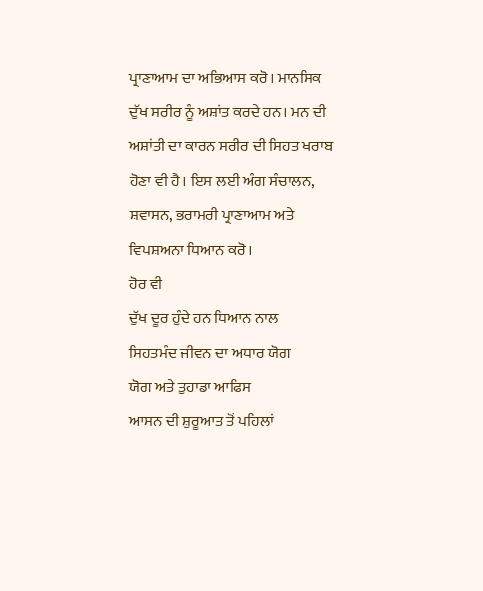ਪ੍ਰਾਣਾਆਮ ਦਾ ਅਭਿਆਸ ਕਰੋ। ਮਾਨਸਿਕ ਦੁੱਖ ਸਰੀਰ ਨੂੰ ਅਸ਼ਾਂਤ ਕਰਦੇ ਹਨ। ਮਨ ਦੀ ਅਸ਼ਾਂਤੀ ਦਾ ਕਾਰਨ ਸਰੀਰ ਦੀ ਸਿਹਤ ਖਰਾਬ ਹੋਣਾ ਵੀ ਹੈ। ਇਸ ਲਈ ਅੰਗ ਸੰਚਾਲਨ, ਸ਼ਵਾਸਨ, ਭਰਾਮਰੀ ਪ੍ਰਾਣਾਆਮ ਅਤੇ ਵਿਪਸ਼ਅਨਾ ਧਿਆਨ ਕਰੋ।
ਹੋਰ ਵੀ
ਦੁੱਖ ਦੂਰ ਹੁੰਦੇ ਹਨ ਧਿਆਨ ਨਾਲ
ਸਿਹਤਮੰਦ ਜੀਵਨ ਦਾ ਅਧਾਰ ਯੋਗ
ਯੋਗ ਅਤੇ ਤੁਹਾਡਾ ਆਫਿਸ
ਆਸਨ ਦੀ ਸ਼ੁਰੂਆਤ ਤੋਂ ਪਹਿਲਾਂ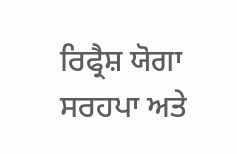ਰਿਫ੍ਰੈਸ਼ ਯੋਗਾ
ਸਰਹਪਾ ਅਤੇ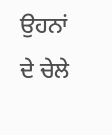ਉਹਨਾਂ ਦੇ ਚੇਲੇ